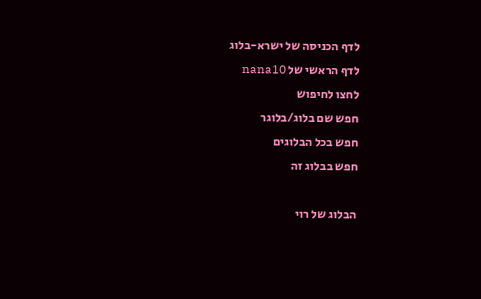לדף הכניסה של ישרא-בלוג
לדף הראשי של nana10
לחצו לחיפוש
חפש שם בלוג/בלוגר
חפש בכל הבלוגים
חפש בבלוג זה

הבלוג של רוי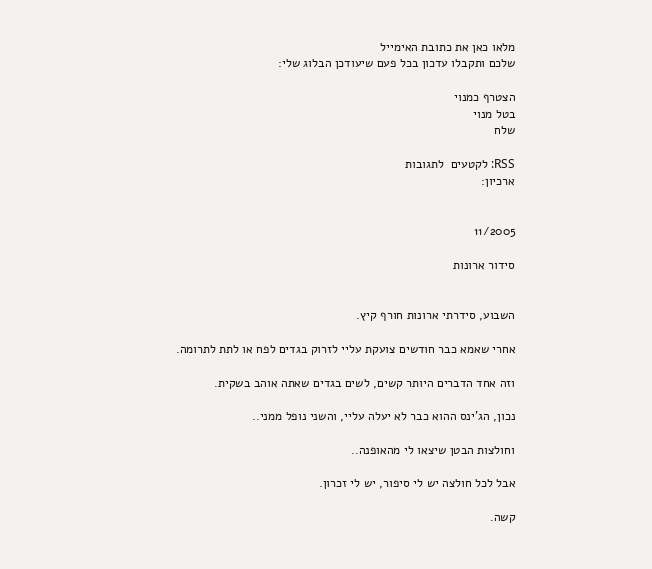מלאו כאן את כתובת האימייל
שלכם ותקבלו עדכון בכל פעם שיעודכן הבלוג שלי:

הצטרף כמנוי
בטל מנוי
שלח

RSS: לקטעים  לתגובות
ארכיון:


11/2005

סידור ארונות


השבוע, סידרתי ארונות חורף קיץ.

אחרי שאמא כבר חודשים צועקת עליי לזרוק בגדים לפח או לתת לתרומה.

וזה אחד הדברים היותר קשים, לשים בגדים שאתה אוהב בשקית.

נכון, הג'ינס ההוא כבר לא יעלה עליי, והשני נופל ממני..

וחולצות הבטן שיצאו לי מהאופנה..

אבל לכל חולצה יש לי סיפור, יש לי זכרון.

קשה.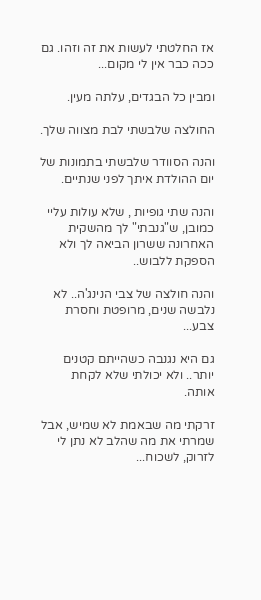אז החלטתי לעשות את זה וזהו. גם ככה כבר אין לי מקום...

ומבין כל הבגדים, עלתה מעין.

החולצה שלבשתי לבת מצווה שלך.

והנה הסוודר שלבשתי בתמונות של יום ההולדת איתך לפני שנתיים.

והנה שתי גופיות , שלא עולות עליי כמובן, ש"גנבתי" לך מהשקית האחרונה ששרון הביאה לך ולא הספקת ללבוש..

והנה חולצה של צבי הנינג'ה.. לא נלבשה שנים, מרופטת וחסרת צבע...

גם היא נגנבה כשהייתם קטנים יותר.. ולא יכולתי שלא לקחת אותה.

זרקתי מה שבאמת לא שמיש, אבל שמרתי את מה שהלב לא נתן לי לזרוק, לשכוח...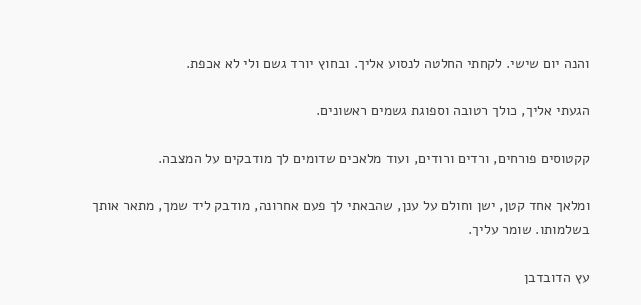והנה יום שישי. לקחתי החלטה לנסוע אליך. ובחוץ יורד גשם ולי לא אכפת.

הגעתי אליך, כולך רטובה וספוגת גשמים ראשונים.

קקטוסים פורחים, ורדים ורודים, ועוד מלאכים שדומים לך מודבקים על המצבה.

ומלאך אחד קטן, ישן וחולם על ענן, שהבאתי לך פעם אחרונה, מודבק ליד שמך, מתאר אותך בשלמותו. שומר עליך.

עץ הדובדבן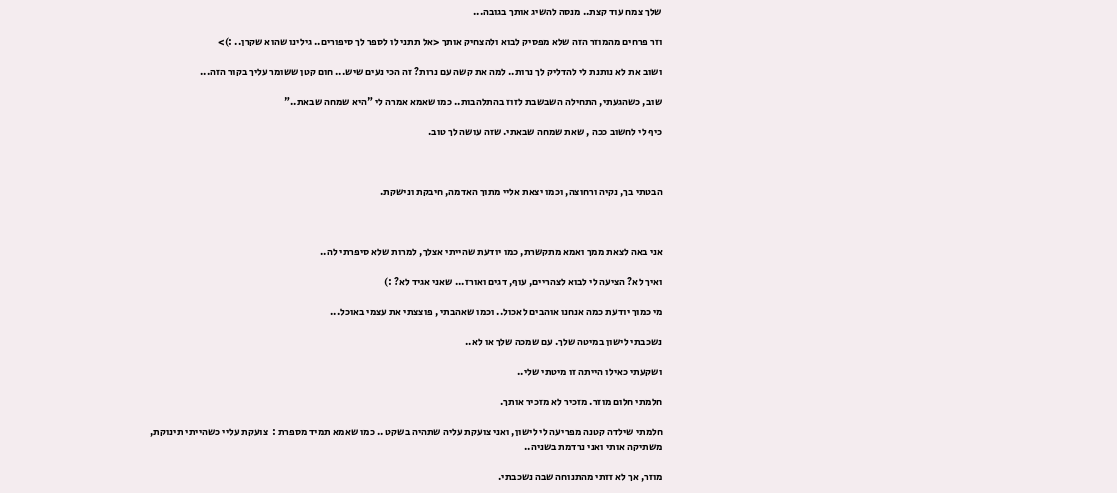שלך צמח עוד קצת.. מנסה להשיג אותך בגובה...

וזר פרחים מהמוזר הזה שלא מפסיק לבוא ולהצחיק אותך <אל תתני לו לספר לך סיפורים.. גילינו שהוא שקרן.. :)>

ושוב את לא נותנת לי להדליק לך נרות.. למה את קשה עם נרות? זה הכי נעים שיש... חום קטן ששומר עליך בקור הזה...

שוב, כשהגעתי, התחילה השבשבת לזוז בהתלהבות.. כמו שאמא אמרה לי "היא שמחה שבאת.."

כיף לי לחשוב ככה , שאת שמחה שבאתי. שזה עושה לך טוב.



הבטתי בך, נקיה ורחוצה, וכמו יצאת אליי מתוך האדמה, חיבקת ונישקת.



אני באה לצאת ממך ואמא מתקשרת, כמו יודעת שהייתי אצלך, למרות שלא סיפרתי לה..

ואיך לא? הציעה לי לבוא לצהריים, עוף, דגים ואורז... שאני אגיד לא? :)

מי כמוך יודעת כמה אנחנו אוהבים לאכול.. וכמו שאהבתי , פוצצתי את עצמי באוכל...

נשכבתי לישון במיטה שלך. עם שמכה שלך או לא..

ושקעתי כאילו הייתה זו מיטתי שלי..

חלמתי חלום מוזר. מזכיר לא מזכיר אותך.

חלמתי שילדה קטנה מפריעה לי לישון, ואני צועקת עליה שתהיה בשקט .. כמו שאמא תמיד מספרת :  צועקת עליי כשהייתי תינוקת, משתיקה אותי ואני נרדמת בשניה..

מוזר, אך לא זזתי מהתנוחה שבה נשכבתי.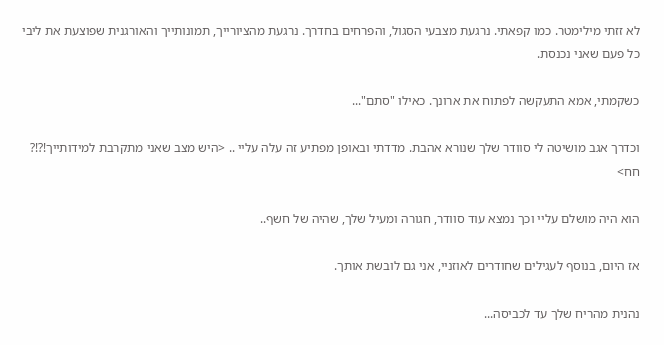לא זזתי מילימטר. כמו קפאתי. נרגעת מצבעי הסגול, והפרחים בחדרך. נרגעת מהציורייך, תמונותייך והאורגנית שפוצעת את ליבי כל פעם שאני נכנסת.

כשקמתי, אמא התעקשה לפתוח את ארונך. כאילו "סתם"...

וכדרך אגב מושיטה לי סוודר שלך שנורא אהבת. מדדתי ובאופן מפתיע זה עלה עליי .. <היש מצב שאני מתקרבת למידותייך!?!? חח>

הוא היה מושלם עליי וכך נמצא עוד סוודר, חגורה ומעיל שלך, שהיה של חשף..

אז היום, בנוסף לעגילים שחודרים לאוזניי, אני גם לובשת אותך.

נהנית מהריח שלך עד לכביסה...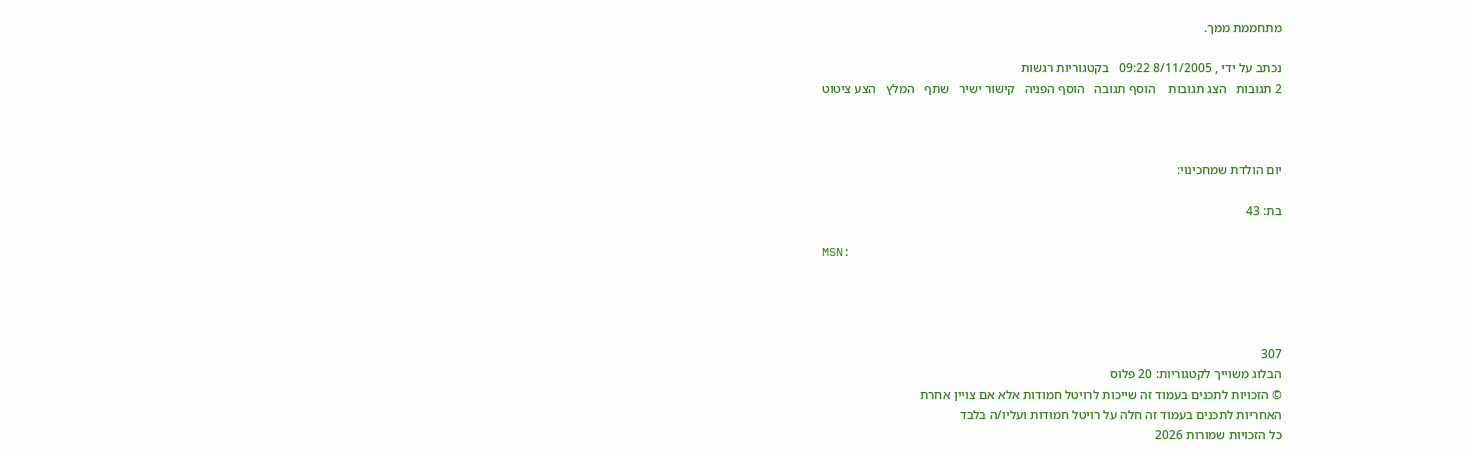מתחממת ממך.

נכתב על ידי , 8/11/2005 09:22   בקטגוריות רגשות
2 תגובות   הצג תגובות    הוסף תגובה   הוסף הפניה   קישור ישיר   שתף   המלץ   הצע ציטוט



יום הולדת שמחכינוי:

בת: 43

MSN:




307
הבלוג משוייך לקטגוריות: 20 פלוס
© הזכויות לתכנים בעמוד זה שייכות לרויטל חמודות אלא אם צויין אחרת
האחריות לתכנים בעמוד זה חלה על רויטל חמודות ועליו/ה בלבד
כל הזכויות שמורות 2026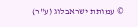© עמותת ישראבלוג (ע"ר)